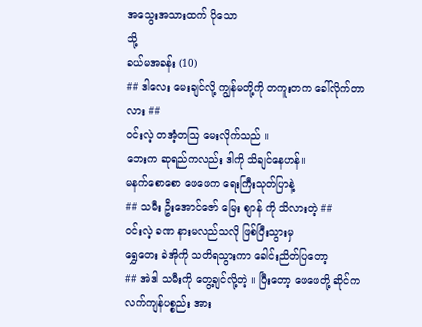အသွေးအသားထက် ပိုသော
သို့
ခယ်မအခန်း (10)
## ဒါလေး မေးချင်လို့ ကျွန်မတို့ကို တကူးတက ခေါ်လိုက်တာလား ##
ဝင်းလဲ့ တအံ့တသြ မေးလိုက်သည် ။
ဘေးက ဆုရည်ကလည်း ဒါကို သိချင်နေဟန်။
မနက်စောစော ဖေဖေက ရေးကြီးသုတ်ပြာနဲ့
## သမီး ဦးအောင်ဇော် မြေး စျာန် ကို သိလားတဲ့ ##
ဝင်းလဲ့ ခဏ နားမလည်သလို ဖြစ်ပြီးသွားမှ
ရွှေတေး ခဲအိုကို သတိရသွားကာ ခေါင်းညိတ်ပြတော့
## အဲဒါ သမီးကို တွေ့ချင်လို့တဲ့ ။ ပြီးတော့ ဖေဖေတို့ ဆိုင်က
လက်ကျန်ပစ္စည်း အား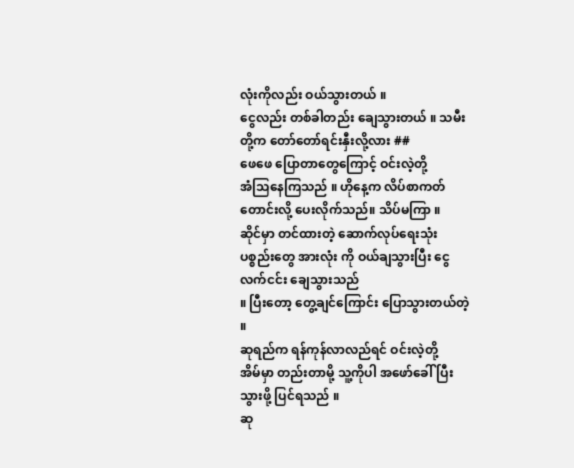လုံးကိုလည်း ဝယ်သွားတယ် ။
ငွေလည်း တစ်ခါတည်း ချေသွားတယ် ။ သမီးတို့က တော်တော်ရင်းနှီးလို့လား ##
ဖေဖေ ပြောတာတွေကြောင့် ဝင်းလဲ့တို့
အံသြနေကြသည် ။ ဟိုနေ့က လိပ်စာကတ် တောင်းလို့ ပေးလိုက်သည်။ သိပ်မကြာ ။
ဆိုင်မှာ တင်ထားတဲ့ ဆောက်လုပ်ရေးသုံး ပစ္စည်းတွေ အားလုံး ကို ဝယ်ချသွားပြီး ငွေလက်ငင်း ချေသွားသည်
။ ပြီးတော့ တွေ့ချင်ကြောင်း ပြောသွားတယ်တဲ့ ။
ဆုရည်က ရန်ကုန်လာလည်ရင် ဝင်းလဲ့တို့
အိမ်မှာ တည်းတာမို့ သူ့ကိုပါ အဖော်ခေါ်ပြီး သွားဖို့ ပြင်ရသည် ။
ဆု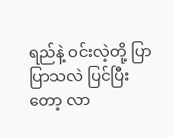ရည်နဲ့ ဝင်းလဲ့တို့ ပြာပြာသလဲ ပြင်ပြီးတော့ လာ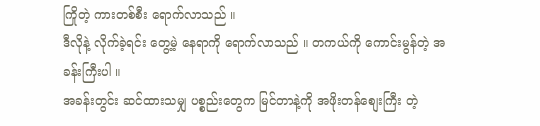ကြိုတဲ့ ကားတစ်စီး ရောက်လာသည် ။
ဒီလိုနဲ့ လိုက်ခဲ့ရင်း တွေ့မဲ့ နေရာကို ရောက်လာသည် ။ တကယ်ကို ကောင်းမွန်တဲ့ အခန်းကြီးပါ ။
အခန်းတွင်း ဆင်ထားသမျှ ပစ္စည်းတွေက မြင်တာနဲ့ကို အဖိုးတန်စျေးကြီး တဲ့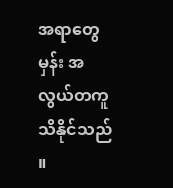အရာတွေမှန်း အလွယ်တကူ သိနိုင်သည် ။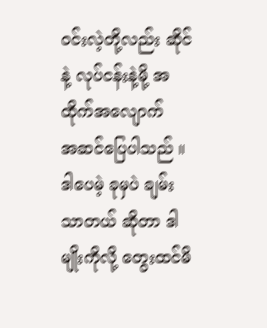ဝင်းလဲ့တို့လည်း ဆိုင်နဲ့ လုပ်ငန်းနဲ့မို့ အထိုက်အလျောက်
အဆင်ပြေပါသည် ။ ဒါပေမဲ့ ခုမှပဲ ချမ်းသာတယ် ဆိုတာ ဒါမျိုးကိုလို့ တွေးထင်မိ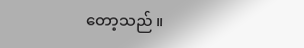တော့သည် ။